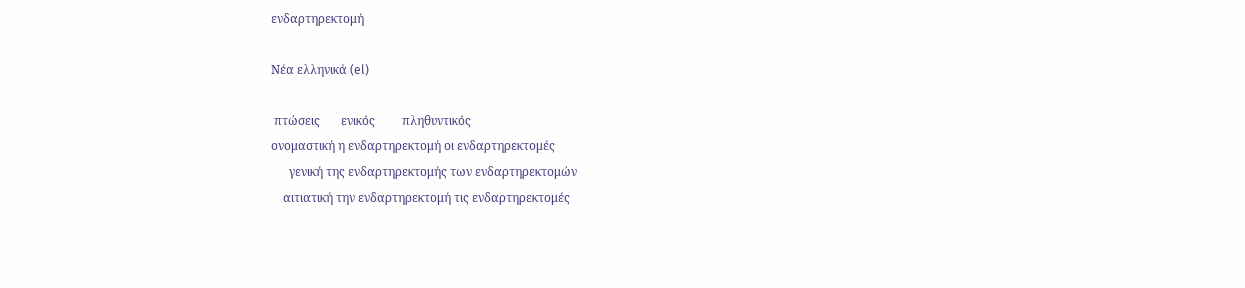ενδαρτηρεκτομή

Νέα ελληνικά (el)

 πτώσεις       ενικός         πληθυντικός
ονομαστική η ενδαρτηρεκτομή οι ενδαρτηρεκτομές
      γενική της ενδαρτηρεκτομής των ενδαρτηρεκτομών
    αιτιατική την ενδαρτηρεκτομή τις ενδαρτηρεκτομές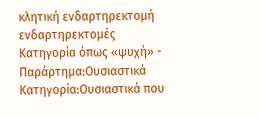κλητική ενδαρτηρεκτομή ενδαρτηρεκτομές
Κατηγορία όπως «ψυχή» - Παράρτημα:Ουσιαστικά
Κατηγορία:Ουσιαστικά που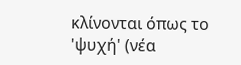κλίνονται όπως το 'ψυχή' (νέα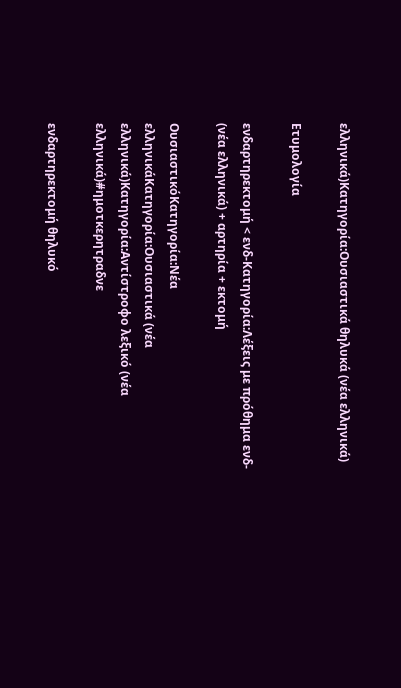ελληνικά)Κατηγορία:Ουσιαστικά θηλυκά (νέα ελληνικά)

Ετυμολογία

ενδαρτηρεκτομή < ενδ-Κατηγορία:Λέξεις με πρόθημα ενδ- (νέα ελληνικά) + αρτηρία + εκτομή

ΟυσιαστικόΚατηγορία:Νέα ελληνικάΚατηγορία:Ουσιαστικά (νέα ελληνικά)Κατηγορία:Αντίστροφο λεξικό (νέα ελληνικά)#ημοτκερητραδνε

ενδαρτηρεκτομή θηλυκό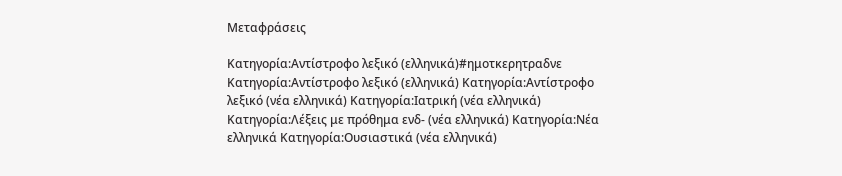Μεταφράσεις

Κατηγορία:Αντίστροφο λεξικό (ελληνικά)#ημοτκερητραδνε
Κατηγορία:Αντίστροφο λεξικό (ελληνικά) Κατηγορία:Αντίστροφο λεξικό (νέα ελληνικά) Κατηγορία:Ιατρική (νέα ελληνικά) Κατηγορία:Λέξεις με πρόθημα ενδ- (νέα ελληνικά) Κατηγορία:Νέα ελληνικά Κατηγορία:Ουσιαστικά (νέα ελληνικά)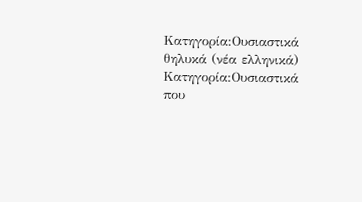Κατηγορία:Ουσιαστικά θηλυκά (νέα ελληνικά) Κατηγορία:Ουσιαστικά που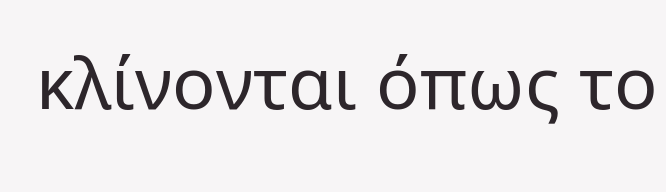κλίνονται όπως το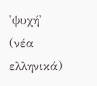'ψυχή' (νέα ελληνικά)